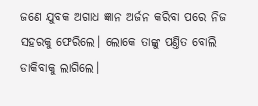ଜଣେ ଯୁବକ ଅଗାଧ ଜ୍ଞାନ ଅର୍ଜନ କରିବା ପରେ ନିଜ ସହରକୁ ଫେରିଲେ। ଲୋକେ ତାଙ୍କୁ ପଣ୍ତିତ ବୋଲି ଡାକିବାକୁ ଲାଗିଲେ।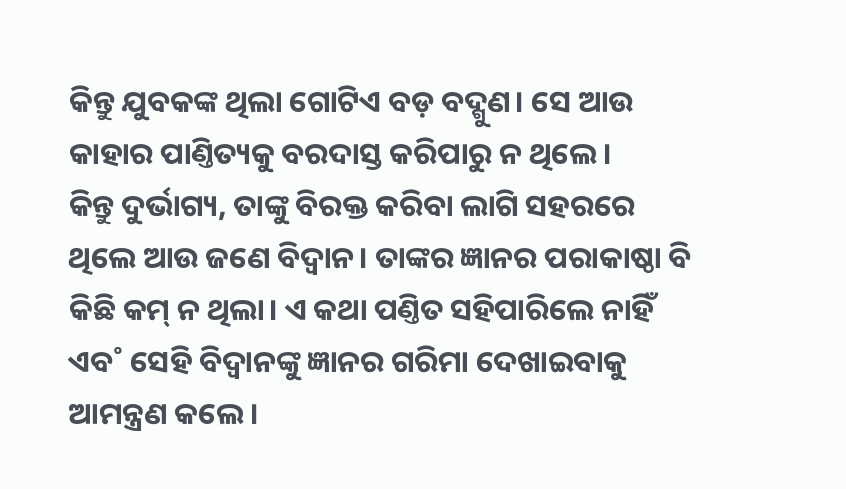କିନ୍ତୁ ଯୁବକଙ୍କ ଥିଲା ଗୋଟିଏ ବଡ଼ ବଦ୍ଗୁଣ। ସେ ଆଉ କାହାର ପାଣ୍ତିତ୍ୟକୁ ବରଦାସ୍ତ କରିପାରୁ ନ ଥିଲେ।
କିନ୍ତୁ ଦୁର୍ଭାଗ୍ୟ, ତାଙ୍କୁ ବିରକ୍ତ କରିବା ଲାଗି ସହରରେ ଥିଲେ ଆଉ ଜଣେ ବିଦ୍ବାନ। ତାଙ୍କର ଜ୍ଞାନର ପରାକାଷ୍ଠା ବି କିଛି କମ୍ ନ ଥିଲା। ଏ କଥା ପଣ୍ତିତ ସହିପାରିଲେ ନାହିଁ ଏବ˚ ସେହି ବିଦ୍ବାନଙ୍କୁ ଜ୍ଞାନର ଗରିମା ଦେଖାଇବାକୁ ଆମନ୍ତ୍ରଣ କଲେ।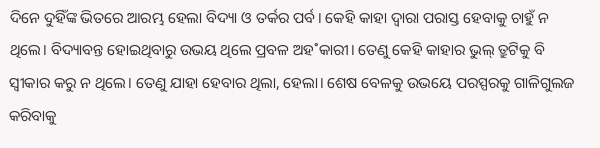ଦିନେ ଦୁହିଁଙ୍କ ଭିତରେ ଆରମ୍ଭ ହେଲା ବିଦ୍ୟା ଓ ତର୍କର ପର୍ବ। କେହି କାହା ଦ୍ବାରା ପରାସ୍ତ ହେବାକୁ ଚାହୁଁ ନ ଥିଲେ। ବିଦ୍ୟାବନ୍ତ ହୋଇଥିବାରୁ ଉଭୟ ଥିଲେ ପ୍ରବଳ ଅହ˚କାରୀ। ତେଣୁ କେହି କାହାର ଭୁଲ୍ ତ୍ରୁଟିକୁ ବି ସ୍ବୀକାର କରୁ ନ ଥିଲେ। ତେଣୁ ଯାହା ହେବାର ଥିଲା, ହେଲା। ଶେଷ ବେଳକୁ ଉଭୟେ ପରସ୍ପରକୁ ଗାଳିଗୁଲଜ କରିବାକୁ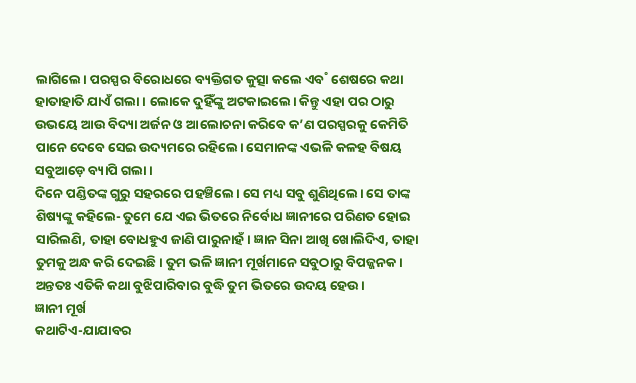ଲାଗିଲେ। ପରସ୍ପର ବିରୋଧରେ ବ୍ୟକ୍ତିଗତ କୁତ୍ସା କଲେ ଏବ˚ ଶେଷରେ କଥା ହାତାହାତି ଯାଏଁ ଗଲା। ଲୋକେ ଦୁହିଁଙ୍କୁ ଅଟକାଇଲେ। କିନ୍ତୁ ଏହା ପର ଠାରୁ ଉଭୟେ ଆଉ ବିଦ୍ୟା ଅର୍ଜନ ଓ ଆଲୋଚନା କରିବେ କ’ଣ ପରସ୍ପରକୁ କେମିତି ପାନେ ଦେବେ ସେଇ ଉଦ୍ୟମରେ ରହିଲେ। ସେମାନଙ୍କ ଏଭଳି କଳହ ବିଷୟ ସବୁଆଡ଼େ ବ୍ୟାପି ଗଲା।
ଦିନେ ପଣ୍ଡିତଙ୍କ ଗୁରୁ ସହରରେ ପହଞ୍ଚିଲେ। ସେ ମଧ୍ୟ ସବୁ ଶୁଣିଥିଲେ। ସେ ତାଙ୍କ ଶିଷ୍ୟଙ୍କୁ କହିଲେ- ତୁମେ ଯେ ଏଇ ଭିତରେ ନିର୍ବୋଧ ଜ୍ଞାନୀରେ ପରିଣତ ହୋଇ ସାରିଲଣି, ତାହା ବୋଧହୁଏ ଜାଣି ପାରୁନାହଁ। ଜ୍ଞାନ ସିନା ଆଖି ଖୋଲିଦିଏ, ତାହା ତୁମକୁ ଅନ୍ଧ କରି ଦେଇଛି। ତୁମ ଭଳି ଜ୍ଞାନୀ ମୂର୍ଖମାନେ ସବୁଠାରୁ ବିପଜ୍ଜନକ। ଅନ୍ତତଃ ଏତିକି କଥା ବୁଝିପାରିବାର ବୁଦ୍ଧି ତୁମ ଭିତରେ ଉଦୟ ହେଉ।
ଜ୍ଞାନୀ ମୂର୍ଖ
କଥାଟିଏ-ଯାଯାବର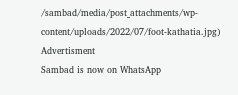/sambad/media/post_attachments/wp-content/uploads/2022/07/foot-kathatia.jpg)
Advertisment
Sambad is now on WhatsApp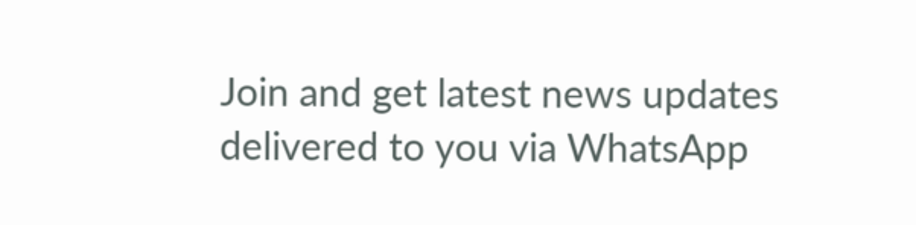Join and get latest news updates delivered to you via WhatsApp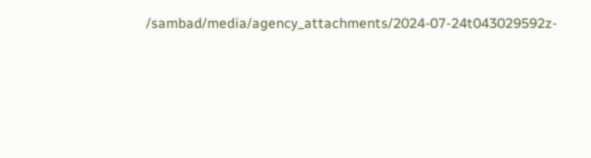/sambad/media/agency_attachments/2024-07-24t043029592z-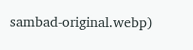sambad-original.webp)